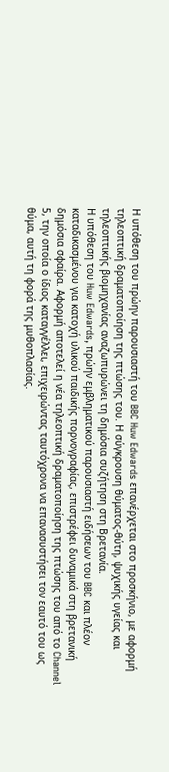Η υπόθεση του πρώην παρουσιαστή του BBC Huw Edwards επανέρχεται στο προσκήνιο, με αφορμή τηλεοπτική δραματοποίηση της πτώσης του. Η σύγκρουση θύματος‑θύτη, ψυχικής υγείας και τηλεοπτικής βιομηχανίας αναζωπυρώνει τη δημόσια συζήτηση στη Βρετανία.
Η υπόθεση του Huw Edwards, πρώην εμβληματικού παρουσιαστή ειδήσεων του BBC και πλέον καταδικασμένου για κατοχή υλικού παιδικής πορνογραφίας, επιστρέφει δυναμικά στη βρετανική δημόσια σφαίρα. Αφορμή αποτελεί η νέα τηλεοπτική δραματοποίηση της πτώσης του από το Channel 5, την οποία ο ίδιος καταγγέλλει, επιχειρώντας ταυτόχρονα να επανασυστήσει τον εαυτό του ως θύμα, αυτή τη φορά της μυθοπλασίας.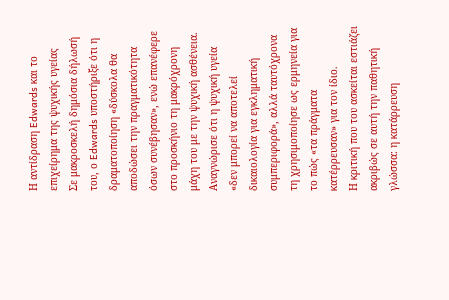Η αντίδραση Edwards και το επιχείρημα της ψυχικής υγείας
Σε μακροσκελή δημόσια δήλωσή του, ο Edwards υποστήριξε ότι η δραματοποίηση «δύσκολα θα αποδώσει την πραγματικότητα όσων συνέβησαν», ενώ επανέφερε στο προσκήνιο τη μακρόχρονη μάχη του με την ψυχική ασθένεια. Αναγνώρισε ότι η ψυχική υγεία «δεν μπορεί να αποτελεί δικαιολογία για εγκληματική συμπεριφορά», αλλά ταυτόχρονα τη χρησιμοποίησε ως ερμηνεία για το πώς «τα πράγματα κατέρρευσαν» για τον ίδιο.
Η κριτική που του ασκείται εστιάζει ακριβώς σε αυτή την παθητική γλώσσα: η κατάρρευση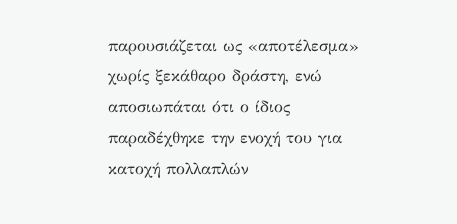παρουσιάζεται ως «αποτέλεσμα» χωρίς ξεκάθαρο δράστη, ενώ αποσιωπάται ότι ο ίδιος παραδέχθηκε την ενοχή του για κατοχή πολλαπλών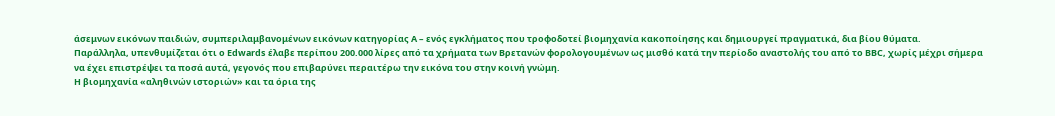άσεμνων εικόνων παιδιών, συμπεριλαμβανομένων εικόνων κατηγορίας A – ενός εγκλήματος που τροφοδοτεί βιομηχανία κακοποίησης και δημιουργεί πραγματικά, δια βίου θύματα.
Παράλληλα, υπενθυμίζεται ότι ο Edwards έλαβε περίπου 200.000 λίρες από τα χρήματα των Βρετανών φορολογουμένων ως μισθό κατά την περίοδο αναστολής του από το BBC, χωρίς μέχρι σήμερα να έχει επιστρέψει τα ποσά αυτά, γεγονός που επιβαρύνει περαιτέρω την εικόνα του στην κοινή γνώμη.
Η βιομηχανία «αληθινών ιστοριών» και τα όρια της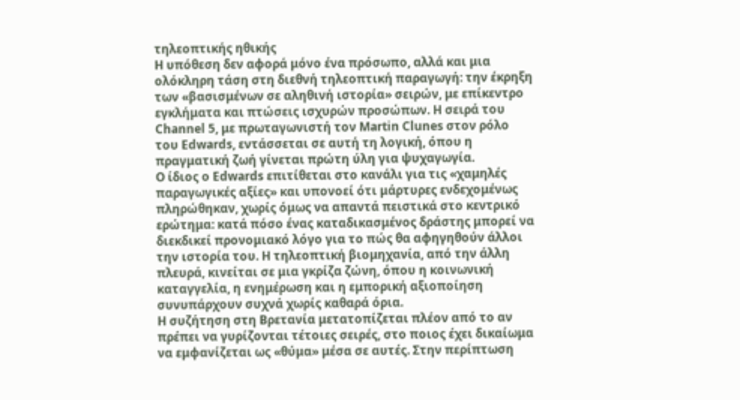τηλεοπτικής ηθικής
Η υπόθεση δεν αφορά μόνο ένα πρόσωπο, αλλά και μια ολόκληρη τάση στη διεθνή τηλεοπτική παραγωγή: την έκρηξη των «βασισμένων σε αληθινή ιστορία» σειρών, με επίκεντρο εγκλήματα και πτώσεις ισχυρών προσώπων. Η σειρά του Channel 5, με πρωταγωνιστή τον Martin Clunes στον ρόλο του Edwards, εντάσσεται σε αυτή τη λογική, όπου η πραγματική ζωή γίνεται πρώτη ύλη για ψυχαγωγία.
Ο ίδιος ο Edwards επιτίθεται στο κανάλι για τις «χαμηλές παραγωγικές αξίες» και υπονοεί ότι μάρτυρες ενδεχομένως πληρώθηκαν, χωρίς όμως να απαντά πειστικά στο κεντρικό ερώτημα: κατά πόσο ένας καταδικασμένος δράστης μπορεί να διεκδικεί προνομιακό λόγο για το πώς θα αφηγηθούν άλλοι την ιστορία του. Η τηλεοπτική βιομηχανία, από την άλλη πλευρά, κινείται σε μια γκρίζα ζώνη, όπου η κοινωνική καταγγελία, η ενημέρωση και η εμπορική αξιοποίηση συνυπάρχουν συχνά χωρίς καθαρά όρια.
Η συζήτηση στη Βρετανία μετατοπίζεται πλέον από το αν πρέπει να γυρίζονται τέτοιες σειρές, στο ποιος έχει δικαίωμα να εμφανίζεται ως «θύμα» μέσα σε αυτές. Στην περίπτωση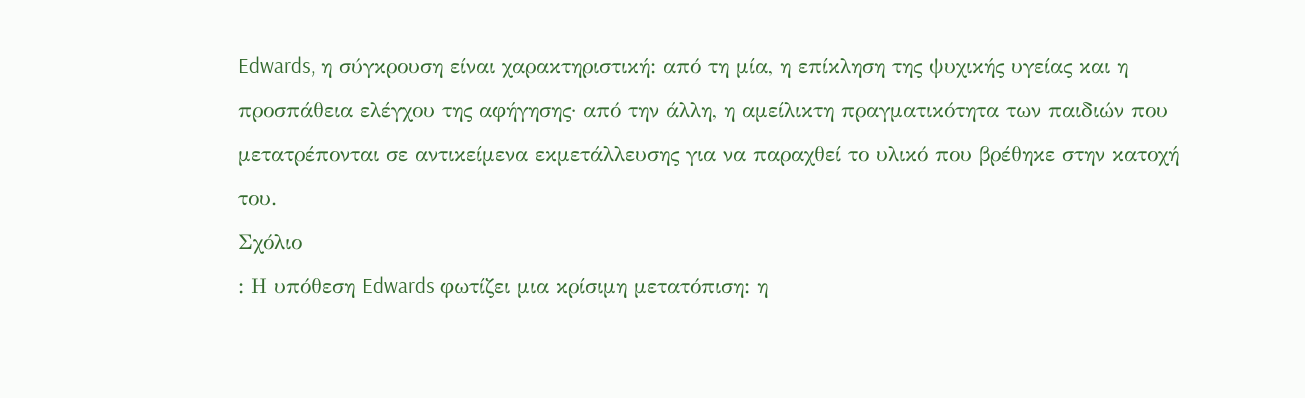Edwards, η σύγκρουση είναι χαρακτηριστική: από τη μία, η επίκληση της ψυχικής υγείας και η προσπάθεια ελέγχου της αφήγησης· από την άλλη, η αμείλικτη πραγματικότητα των παιδιών που μετατρέπονται σε αντικείμενα εκμετάλλευσης για να παραχθεί το υλικό που βρέθηκε στην κατοχή του.
Σχόλιο
: Η υπόθεση Edwards φωτίζει μια κρίσιμη μετατόπιση: η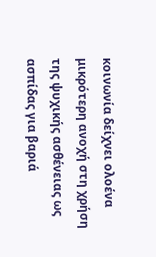κοινωνία δείχνει ολοένα μικρότερη ανοχή στη χρήση της ψυχικής ασθένειας ως ασπίδας για βαριά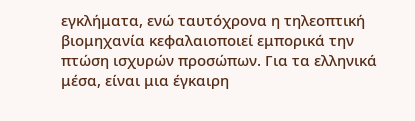εγκλήματα, ενώ ταυτόχρονα η τηλεοπτική βιομηχανία κεφαλαιοποιεί εμπορικά την πτώση ισχυρών προσώπων. Για τα ελληνικά μέσα, είναι μια έγκαιρη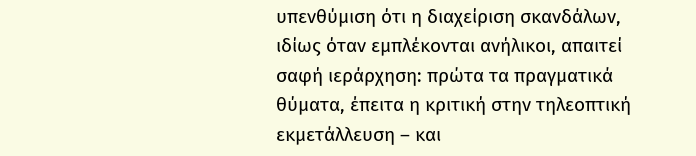υπενθύμιση ότι η διαχείριση σκανδάλων, ιδίως όταν εμπλέκονται ανήλικοι, απαιτεί σαφή ιεράρχηση: πρώτα τα πραγματικά θύματα, έπειτα η κριτική στην τηλεοπτική εκμετάλλευση – και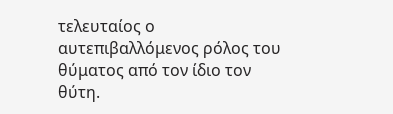τελευταίος ο αυτεπιβαλλόμενος ρόλος του θύματος από τον ίδιο τον θύτη.